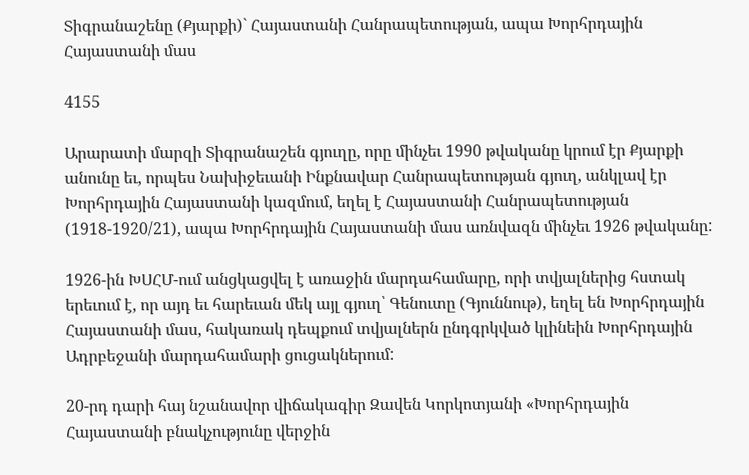Տիգրանաշենը (Քյարքի)` Հայաստանի Հանրապետության, ապա Խորհրդային Հայաստանի մաս

4155

Արարատի մարզի Տիգրանաշեն գյուղը, որը մինչեւ 1990 թվականը կրում էր Քյարքի անունը եւ, որպես Նախիջեւանի Ինքնավար Հանրապետության գյուղ, անկլավ էր Խորհրդային Հայաստանի կազմում, եղել է Հայաստանի Հանրապետության (1918-1920/21), ապա Խորհրդային Հայաստանի մաս առնվազն մինչեւ 1926 թվականը:

1926-ին ԽՍՀՄ-ում անցկացվել է առաջին մարդահամարը, որի տվյալներից հստակ երեւում է, որ այդ եւ հարեւան մեկ այլ գյուղ՝ Գենուտը (Գյուննութ), եղել են Խորհրդային Հայաստանի մաս, հակառակ դեպքում տվյալներն ընդգրկված կլինեին Խորհրդային Ադրբեջանի մարդահամարի ցուցակներում:

20-րդ դարի հայ նշանավոր վիճակագիր Զավեն Կորկոտյանի «Խորհրդային Հայաստանի բնակչությունը վերջին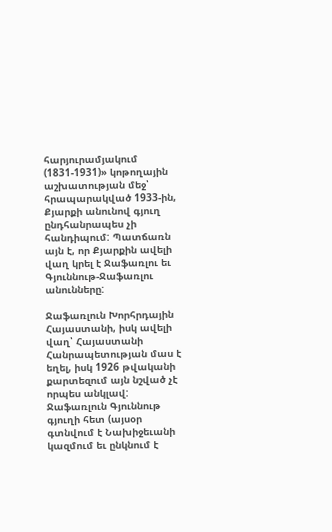հարյուրամյակում (1831-1931)» կոթողային աշխատության մեջ՝ հրապարակված 1933-ին, Քյարքի անունով գյուղ ընդհանրապես չի հանդիպում: Պատճառն այն է, որ Քյարքին ավելի վաղ կրել է Ջաֆառլու եւ Գյուննութ-Ջաֆառլու անունները:

Ջաֆառլուն Խորհրդային Հայաստանի, իսկ ավելի վաղ՝ Հայաստանի Հանրապետության մաս է եղել, իսկ 1926 թվականի քարտեզում այն նշված չէ որպես անկլավ: Ջաֆառլուն Գյուննութ գյուղի հետ (այսօր գտնվում է Նախիջեւանի կազմում եւ ընկնում է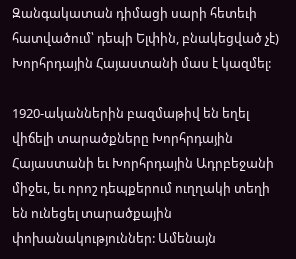Զանգակատան դիմացի սարի հետեւի հատվածում՝ դեպի Ելփին, բնակեցված չէ) Խորհրդային Հայաստանի մաս է կազմել:

1920-ականներին բազմաթիվ են եղել վիճելի տարածքները Խորհրդային Հայաստանի եւ Խորհրդային Ադրբեջանի միջեւ, եւ որոշ դեպքերում ուղղակի տեղի են ունեցել տարածքային փոխանակություններ: Ամենայն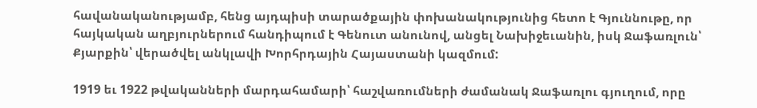հավանականությամբ, հենց այդպիսի տարածքային փոխանակությունից հետո է Գյուննութը, որ հայկական աղբյուրներում հանդիպում է Գենուտ անունով, անցել Նախիջեւանին, իսկ Ջաֆառլուն՝ Քյարքին՝ վերածվել անկլավի Խորհրդային Հայաստանի կազմում:

1919 եւ 1922 թվականների մարդահամարի՝ հաշվառումների ժամանակ Ջաֆառլու գյուղում, որը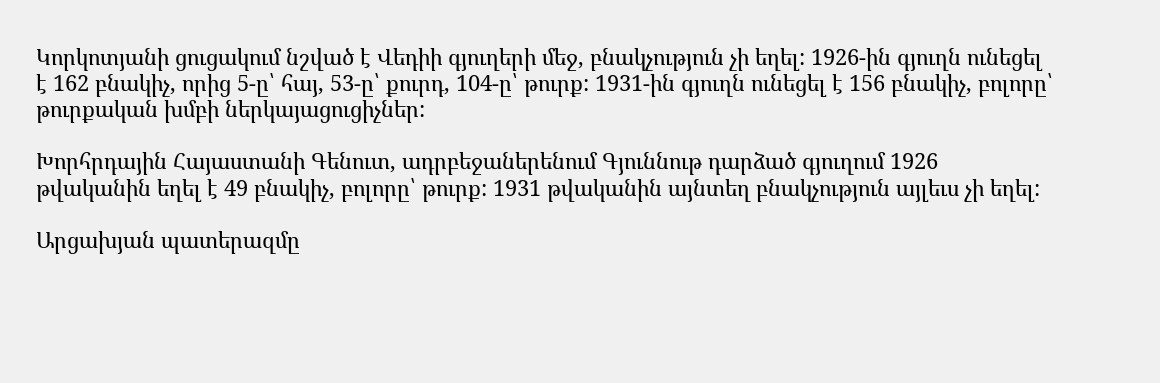Կորկոտյանի ցուցակում նշված է Վեդիի գյուղերի մեջ, բնակչություն չի եղել: 1926-ին գյուղն ունեցել է 162 բնակիչ, որից 5-ը՝ հայ, 53-ը՝ քուրդ, 104-ը՝ թուրք: 1931-ին գյուղն ունեցել է 156 բնակիչ, բոլորը՝ թուրքական խմբի ներկայացուցիչներ:

Խորհրդային Հայաստանի Գենուտ, ադրբեջաներենում Գյուննութ դարձած գյուղում 1926 թվականին եղել է 49 բնակիչ, բոլորը՝ թուրք: 1931 թվականին այնտեղ բնակչություն այլեւս չի եղել:

Արցախյան պատերազմը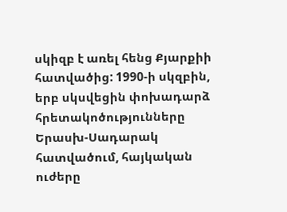սկիզբ է առել հենց Քյարքիի հատվածից: 1990-ի սկզբին, երբ սկսվեցին փոխադարձ հրետակոծությունները Երասխ-Սադարակ հատվածում, հայկական ուժերը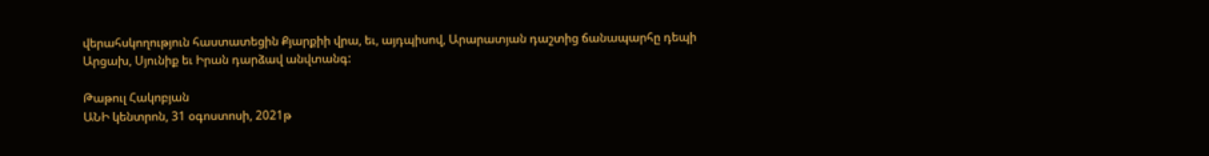վերահսկողություն հաստատեցին Քյարքիի վրա, եւ, այդպիսով, Արարատյան դաշտից ճանապարհը դեպի Արցախ, Սյունիք եւ Իրան դարձավ անվտանգ:

Թաթուլ Հակոբյան
ԱՆԻ կենտրոն, 31 օգոստոսի, 2021թ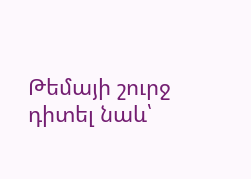Թեմայի շուրջ դիտել նաև՝